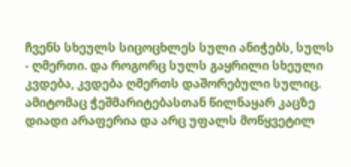ჩვენს სხეულს სიცოცხლეს სული ანიჭებს, სულს - ღმერთი. და როგორც სულს გაყრილი სხეული კვდება, კვდება ღმერთს დაშორებული სულიც. ამიტომაც ჭეშმარიტებასთან წილნაყარ კაცზე დიადი არაფერია და არც უფალს მოწყვეტილ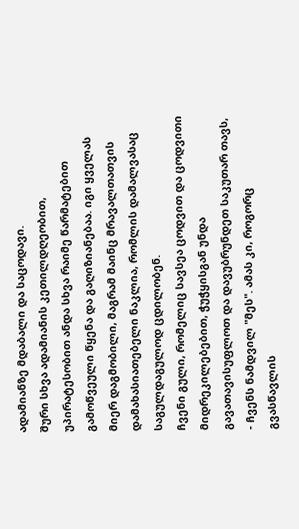ადამიანზე მდაბალი და საცოდავი.
შური სხვა ადამიანის კეთილდღეობით, უპირატესობით ანდა სხვა რაიმე წარმატებით გამოწვეული წყენა და გაღიზიანებაა. იგი ყველას მიერ დაგმობილი, მაგრამ მაინც მრავალთათვის დამახასიათებელი ნაკლია, რომლის დამალვასაც საგულდაგულოდ ცდილობენ.
ჩვენი გული, რომელიც სავსეა ცოდვით და ცოდვითი მიდრეკილებებით, ჭუჭყისგან უნდა გავათავისუფლოთ და დავუბრუნდეთ საკუთარ თავს, - ჩვენს ნამდვილ "მეს". ამას კი, როგორც გვასწავლის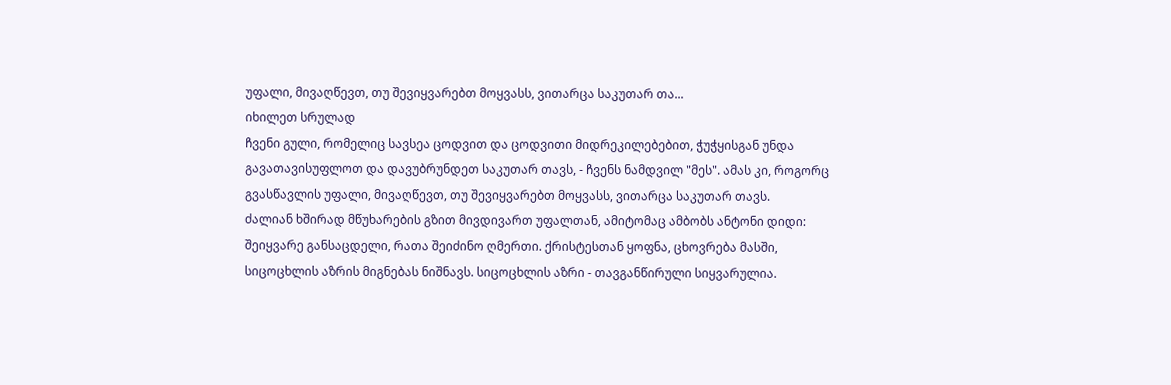უფალი, მივაღწევთ, თუ შევიყვარებთ მოყვასს, ვითარცა საკუთარ თა...
იხილეთ სრულად
ჩვენი გული, რომელიც სავსეა ცოდვით და ცოდვითი მიდრეკილებებით, ჭუჭყისგან უნდა გავათავისუფლოთ და დავუბრუნდეთ საკუთარ თავს, - ჩვენს ნამდვილ "მეს". ამას კი, როგორც გვასწავლის უფალი, მივაღწევთ, თუ შევიყვარებთ მოყვასს, ვითარცა საკუთარ თავს.
ძალიან ხშირად მწუხარების გზით მივდივართ უფალთან, ამიტომაც ამბობს ანტონი დიდი: შეიყვარე განსაცდელი, რათა შეიძინო ღმერთი. ქრისტესთან ყოფნა, ცხოვრება მასში, სიცოცხლის აზრის მიგნებას ნიშნავს. სიცოცხლის აზრი - თავგანწირული სიყვარულია.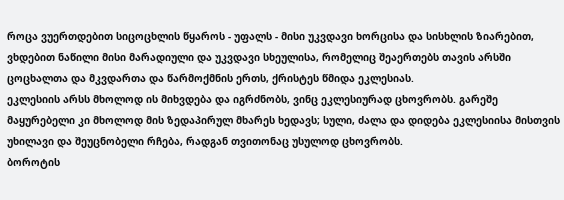როცა ვუერთდებით სიცოცხლის წყაროს - უფალს - მისი უკვდავი ხორცისა და სისხლის ზიარებით, ვხდებით ნაწილი მისი მარადიული და უკვდავი სხეულისა, რომელიც შეაერთებს თავის არსში ცოცხალთა და მკვდართა და წარმოქმნის ერთს, ქრისტეს წმიდა ეკლესიას.
ეკლესიის არსს მხოლოდ ის მიხვდება და იგრძნობს, ვინც ეკლესიურად ცხოვრობს. გარეშე მაყურებელი კი მხოლოდ მის ზედაპირულ მხარეს ხედავს; სული, ძალა და დიდება ეკლესიისა მისთვის უხილავი და შეუცნობელი რჩება, რადგან თვითონაც უსულოდ ცხოვრობს.
ბოროტის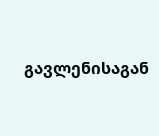გავლენისაგან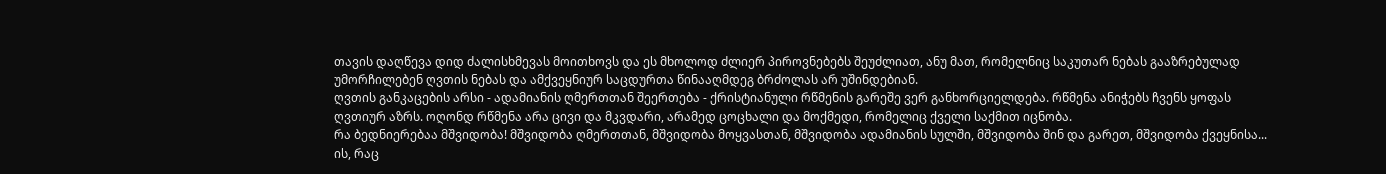თავის დაღწევა დიდ ძალისხმევას მოითხოვს და ეს მხოლოდ ძლიერ პიროვნებებს შეუძლიათ, ანუ მათ, რომელნიც საკუთარ ნებას გააზრებულად უმორჩილებენ ღვთის ნებას და ამქვეყნიურ საცდურთა წინააღმდეგ ბრძოლას არ უშინდებიან.
ღვთის განკაცების არსი - ადამიანის ღმერთთან შეერთება - ქრისტიანული რწმენის გარეშე ვერ განხორციელდება. რწმენა ანიჭებს ჩვენს ყოფას ღვთიურ აზრს. ოღონდ რწმენა არა ცივი და მკვდარი, არამედ ცოცხალი და მოქმედი, რომელიც ქველი საქმით იცნობა.
რა ბედნიერებაა მშვიდობა! მშვიდობა ღმერთთან, მშვიდობა მოყვასთან, მშვიდობა ადამიანის სულში, მშვიდობა შინ და გარეთ, მშვიდობა ქვეყნისა... ის, რაც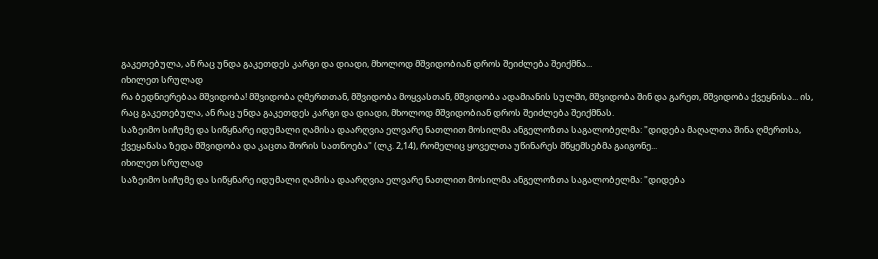გაკეთებულა, ან რაც უნდა გაკეთდეს კარგი და დიადი, მხოლოდ მშვიდობიან დროს შეიძლება შეიქმნა...
იხილეთ სრულად
რა ბედნიერებაა მშვიდობა! მშვიდობა ღმერთთან, მშვიდობა მოყვასთან, მშვიდობა ადამიანის სულში, მშვიდობა შინ და გარეთ, მშვიდობა ქვეყნისა... ის, რაც გაკეთებულა, ან რაც უნდა გაკეთდეს კარგი და დიადი, მხოლოდ მშვიდობიან დროს შეიძლება შეიქმნას.
საზეიმო სიჩუმე და სიწყნარე იდუმალი ღამისა დაარღვია ელვარე ნათლით მოსილმა ანგელოზთა საგალობელმა: "დიდება მაღალთა შინა ღმერთსა, ქვეყანასა ზედა მშვიდობა და კაცთა შორის სათნოება" (ლკ. 2,14), რომელიც ყოველთა უწინარეს მწყემსებმა გაიგონე...
იხილეთ სრულად
საზეიმო სიჩუმე და სიწყნარე იდუმალი ღამისა დაარღვია ელვარე ნათლით მოსილმა ანგელოზთა საგალობელმა: "დიდება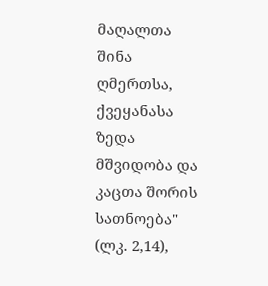მაღალთა შინა ღმერთსა, ქვეყანასა ზედა მშვიდობა და კაცთა შორის სათნოება" (ლკ. 2,14),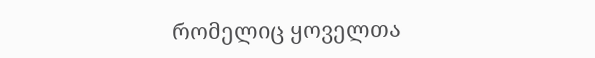რომელიც ყოველთა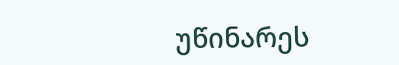უწინარეს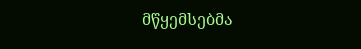მწყემსებმა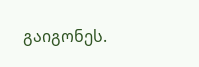გაიგონეს.